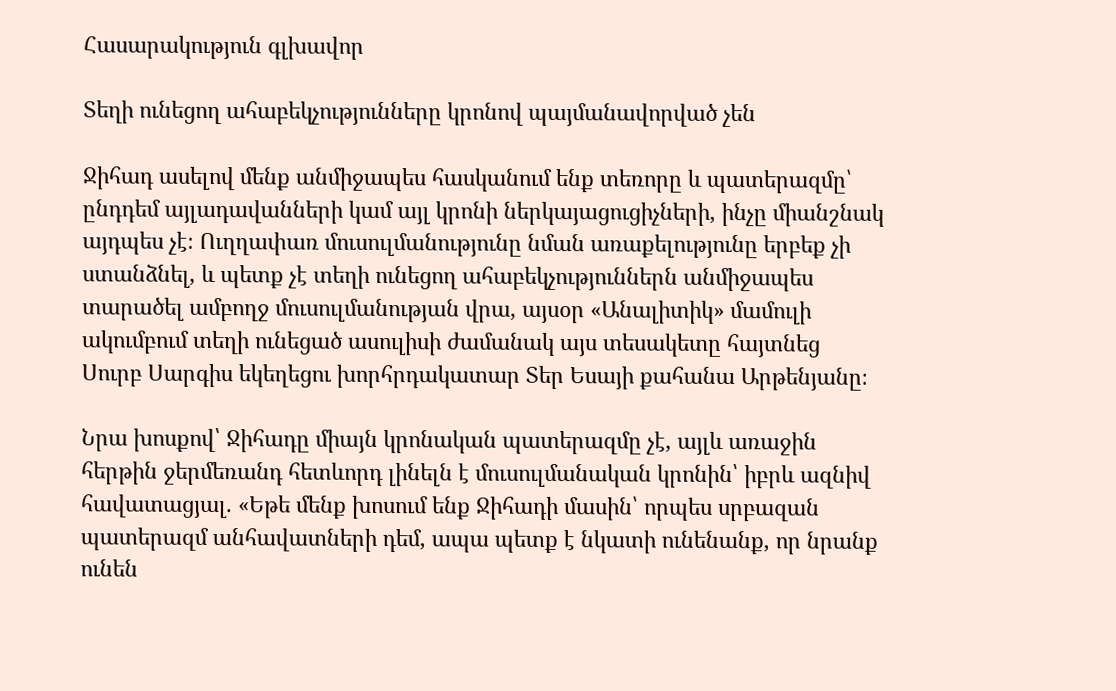Հասարակություն գլխավոր

Տեղի ունեցող ահաբեկչությունները կրոնով պայմանավորված չեն

Ջիհադ ասելով մենք անմիջապես հասկանում ենք տեռորը և պատերազմը՝ ընդդեմ այլադավանների կամ այլ կրոնի ներկայացուցիչների, ինչը միանշնակ այդպես չէ։ Ուղղափառ մուսուլմանությունը նման առաքելությունը երբեք չի ստանձնել, և պետք չէ տեղի ունեցող ահաբեկչություններն անմիջապես տարածել ամբողջ մուսուլմանության վրա, այսօր «Անալիտիկ» մամուլի ակումբում տեղի ունեցած ասուլիսի ժամանակ այս տեսակետը հայտնեց Սուրբ Սարգիս եկեղեցու խորհրդակատար Տեր Եսայի քահանա Արթենյանը։

Նրա խոսքով՝ Ջիհադը միայն կրոնական պատերազմը չէ, այլև առաջին հերթին ջերմեռանդ հետևորդ լինելն է մուսուլմանական կրոնին՝ իբրև ազնիվ հավատացյալ. «Եթե մենք խոսում ենք Ջիհադի մասին՝ որպես սրբազան պատերազմ անհավատների դեմ, ապա պետք է նկատի ունենանք, որ նրանք ունեն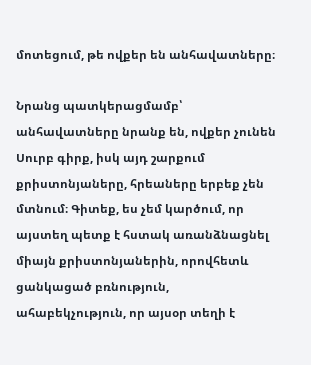մոտեցում, թե ովքեր են անհավատները։

Նրանց պատկերացմամբ՝ անհավատները նրանք են, ովքեր չունեն Սուրբ գիրք, իսկ այդ շարքում քրիստոնյաները, հրեաները երբեք չեն մտնում։ Գիտեք, ես չեմ կարծում, որ այստեղ պետք է հստակ առանձնացնել միայն քրիստոնյաներին, որովհետև ցանկացած բռնություն, ահաբեկչություն, որ այսօր տեղի է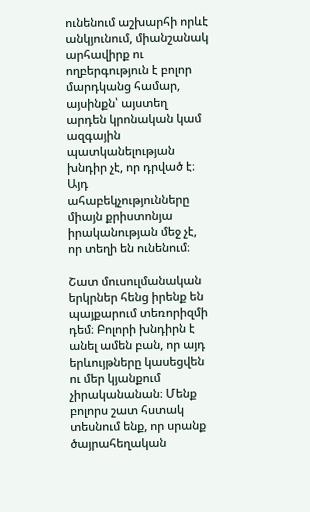ունենում աշխարհի որևէ անկյունում, միանշանակ արհավիրք ու ողբերգություն է բոլոր մարդկանց համար, այսինքն՝ այստեղ արդեն կրոնական կամ ազգային պատկանելության խնդիր չէ, որ դրված է։ Այդ ահաբեկչությունները միայն քրիստոնյա իրականության մեջ չէ, որ տեղի են ունենում։

Շատ մուսուլմանական երկրներ հենց իրենք են պայքարում տեռորիզմի դեմ։ Բոլորի խնդիրն է անել ամեն բան, որ այդ երևույթները կասեցվեն ու մեր կյանքում չիրականանան։ Մենք բոլորս շատ հստակ տեսնում ենք, որ սրանք ծայրահեղական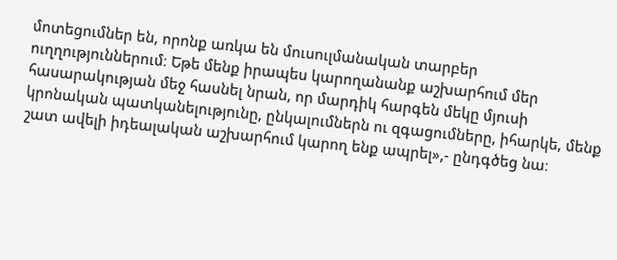մոտեցումներ են, որոնք առկա են մուսուլմանական տարբեր ուղղություններում։ Եթե մենք իրապես կարողանանք աշխարհում մեր հասարակության մեջ հասնել նրան, որ մարդիկ հարգեն մեկը մյուսի կրոնական պատկանելությունը, ընկալումներն ու զգացումները, իհարկե, մենք շատ ավելի իդեալական աշխարհում կարող ենք ապրել»,- ընդգծեց նա։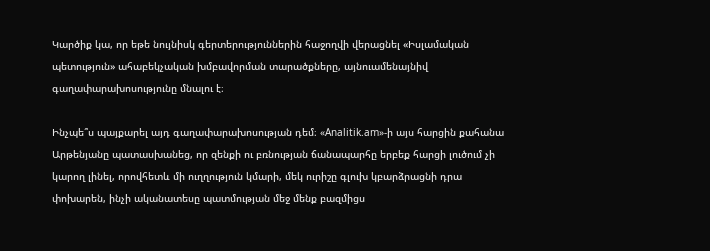Կարծիք կա, որ եթե նույնիսկ գերտերություններին հաջողվի վերացնել «Իսլամական պետություն» ահաբեկչական խմբավորման տարածքները, այնուամենայնիվ գաղափարախոսությունը մնալու է։

Ինչպե՞ս պայքարել այդ գաղափարախոսության դեմ։ «Analitik.am»-ի այս հարցին քահանա Արթենյանը պատասխանեց, որ զենքի ու բռնության ճանապարհը երբեք հարցի լուծում չի կարող լինել, որովհետև մի ուղղություն կմարի, մեկ ուրիշը գլուխ կբարձրացնի դրա փոխարեն, ինչի ականատեսը պատմության մեջ մենք բազմիցս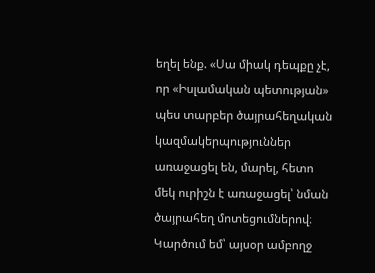եղել ենք. «Սա միակ դեպքը չէ, որ «Իսլամական պետության» պես տարբեր ծայրահեղական կազմակերպություններ առաջացել են, մարել, հետո մեկ ուրիշն է առաջացել՝ նման ծայրահեղ մոտեցումներով։ Կարծում եմ՝ այսօր ամբողջ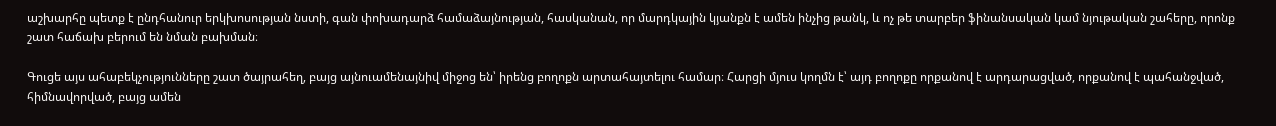աշխարհը պետք է ընդհանուր երկխոսության նստի, գան փոխադարձ համաձայնության, հասկանան, որ մարդկային կյանքն է ամեն ինչից թանկ, և ոչ թե տարբեր ֆինանսական կամ նյութական շահերը, որոնք շատ հաճախ բերում են նման բախման։

Գուցե այս ահաբեկչությունները շատ ծայրահեղ, բայց այնուամենայնիվ միջոց են՝ իրենց բողոքն արտահայտելու համար։ Հարցի մյուս կողմն է՝ այդ բողոքը որքանով է արդարացված, որքանով է պահանջված, հիմնավորված, բայց ամեն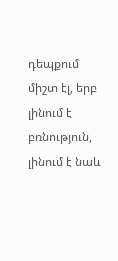դեպքում միշտ էլ, երբ լինում է բռնություն, լինում է նաև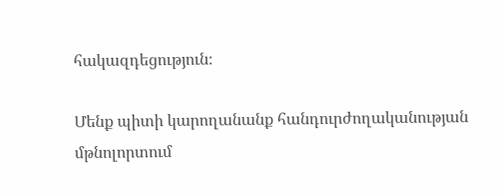հակազդեցություն։

Մենք պիտի կարողանանք հանդուրժողականության մթնոլորտում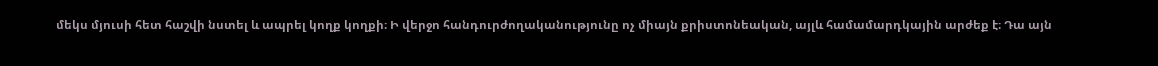մեկս մյուսի հետ հաշվի նստել և ապրել կողք կողքի։ Ի վերջո հանդուրժողականությունը ոչ միայն քրիստոնեական, այլև համամարդկային արժեք է։ Դա այն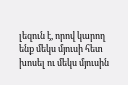լեզուն է, որով կարող ենք մեկս մյուսի հետ խոսել ու մեկս մյուսին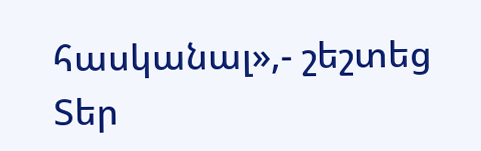հասկանալ»,- շեշտեց Տեր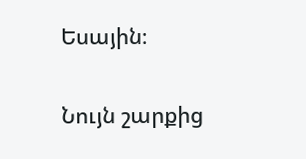Եսային։

Նույն շարքից